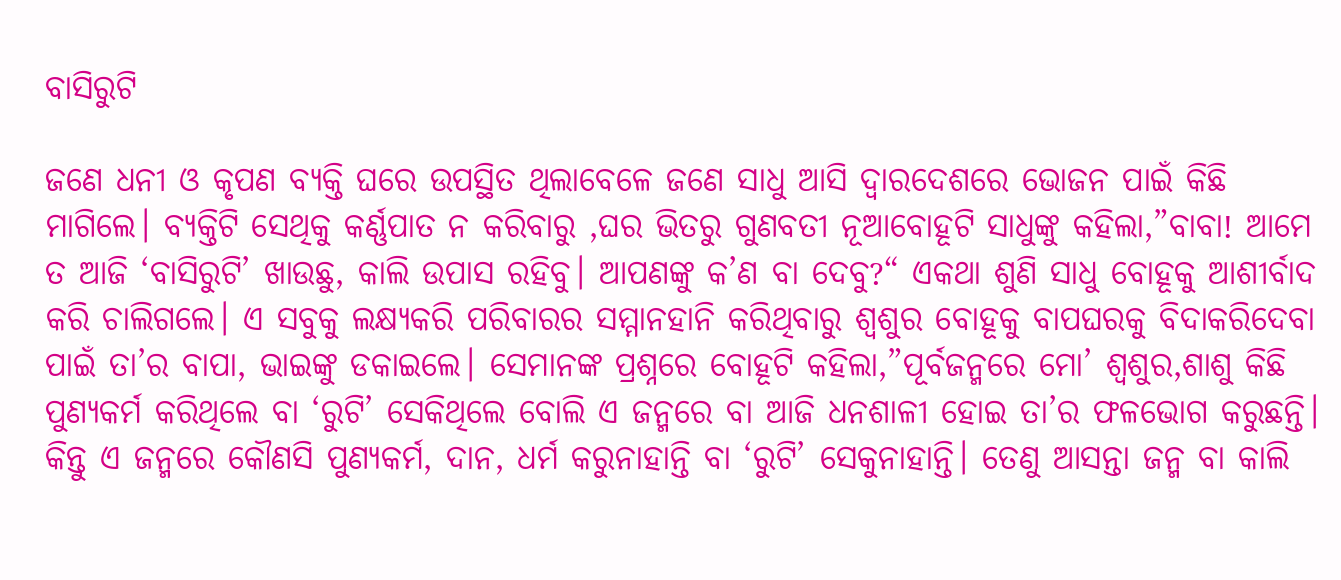ବାସିରୁଟି

ଜଣେ ଧନୀ ଓ କୃପଣ ବ୍ୟକ୍ତି ଘରେ ଉପସ୍ଥିତ ଥିଲାବେଳେ ଜଣେ ସାଧୁ ଆସି ଦ୍ୱାରଦେଶରେ ଭୋଜନ ପାଇଁ କିଛି ମାଗିଲେ। ବ୍ୟକ୍ତିଟି ସେଥିକୁ କର୍ଣ୍ଣପାତ ନ କରିବାରୁ ,ଘର ଭିତରୁ ଗୁଣବତୀ ନୂଆବୋହୂଟି ସାଧୁଙ୍କୁ କହିଲା,”ବାବା! ଆମେ ତ ଆଜି ‘ବାସିରୁଟି’ ଖାଉଛୁ, କାଲି ଉପାସ ରହିବୁ। ଆପଣଙ୍କୁ କ’ଣ ବା ଦେବୁ?“ ଏକଥା ଶୁଣି ସାଧୁ ବୋହୂକୁ ଆଶୀର୍ବାଦ କରି ଚାଲିଗଲେ। ଏ ସବୁକୁ ଲକ୍ଷ୍ୟକରି ପରିବାରର ସମ୍ମାନହାନି କରିଥିବାରୁ ଶ୍ବଶୁର ବୋହୂକୁ ବାପଘରକୁ ବିଦାକରିଦେବା ପାଇଁ ତା’ର ବାପା, ଭାଇଙ୍କୁ ଡକାଇଲେ। ସେମାନଙ୍କ ପ୍ରଶ୍ନରେ ବୋହୂଟି କହିଲା,”ପୂର୍ବଜନ୍ମରେ ମୋ’ ଶ୍ୱଶୁର,ଶାଶୁ କିଛି ପୁଣ୍ୟକର୍ମ କରିଥିଲେ ବା ‘ରୁଟି’ ସେକିଥିଲେ ବୋଲି ଏ ଜନ୍ମରେ ବା ଆଜି ଧନଶାଳୀ ହୋଇ ତା’ର ଫଳଭୋଗ କରୁଛନ୍ତି। କିନ୍ତୁ ଏ ଜନ୍ମରେ କୌଣସି ପୁଣ୍ୟକର୍ମ, ଦାନ, ଧର୍ମ କରୁନାହାନ୍ତି ବା ‘ରୁଟି’ ସେକୁନାହାନ୍ତି। ତେଣୁ ଆସନ୍ତା ଜନ୍ମ ବା କାଲି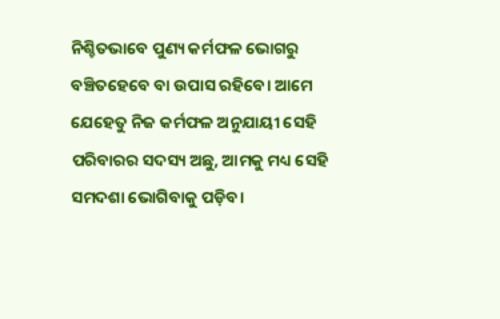ନିଶ୍ଚିତଭାବେ ପୁଣ୍ୟ କର୍ମଫଳ ଭୋଗରୁ ବଞ୍ଚିତହେବେ ବା ଉପାସ ରହିବେ। ଆମେ ଯେହେତୁ ନିଜ କର୍ମଫଳ ଅନୁଯାୟୀ ସେହି ପରିବାରର ସଦସ୍ୟ ଅଛୁ, ଆମକୁ ମଧ୍ୟ ସେହି ସମଦଶା ଭୋଗିବାକୁ ପଡ଼ିବ।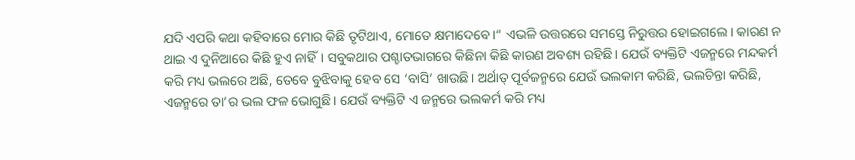ଯଦି ଏପରି କଥା କହିବାରେ ମୋର କିଛି ତୃଟିଥାଏ, ମୋତେ କ୍ଷମାଦେବେ।“ ଏଭଳି ଉତ୍ତରରେ ସମସ୍ତେ ନିରୁତ୍ତର ହୋଇଗଲେ। କାରଣ ନ ଥାଇ ଏ ଦୁନିଆରେ କିଛି ହୁଏ ନାହିଁ। ସବୁକଥାର ପଶ୍ଚାତଭାଗରେ କିଛିନା କିଛି କାରଣ ଅବଶ୍ୟ ରହିଛି। ଯେଉଁ ବ୍ୟକ୍ତିଟି ଏଜନ୍ମରେ ମନ୍ଦକର୍ମ କରି ମଧ୍ୟ ଭଲରେ ଅଛି, ତେବେ ବୁଝିବାକୁ ହେବ ସେ ‘ବାସି’ ଖାଉଛି। ଅର୍ଥାତ୍‌ ପୂର୍ବଜନ୍ମରେ ଯେଉଁ ଭଲକାମ କରିଛି, ଭଲଚିନ୍ତା କରିଛି, ଏଜନ୍ମରେ ତା’ର ଭଲ ଫଳ ଭୋଗୁଛି। ଯେଉଁ ବ୍ୟକ୍ତିଟି ଏ ଜନ୍ମରେ ଭଲକର୍ମ କରି ମଧ୍ୟ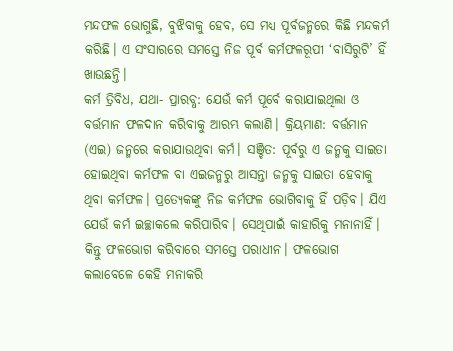ମନ୍ଦଫଳ ଭୋଗୁଛି, ବୁଝିବାକୁ ହେବ, ସେ ମଧ୍ୟ ପୂର୍ବଜନ୍ମରେ କିଛି ମନ୍ଦକର୍ମ କରିଛି। ଏ ସଂସାରରେ ସମସ୍ତେ ନିଜ ପୂର୍ବ କର୍ମଫଳରୂପୀ ‘ବାସିରୁଟି’ ହିଁ ଖାଉଛନ୍ତି।
କର୍ମ ତ୍ରିବିଧ, ଯଥା- ପ୍ରାରବ୍ଧ: ଯେଉଁ କର୍ମ ପୂର୍ବେ କରାଯାଇଥିଲା ଓ ବର୍ତ୍ତମାନ ଫଳଦାନ କରିବାକୁ ଆରମ୍ଭ କଲାଣି। କ୍ରିୟମାଣ: ବର୍ତ୍ତମାନ (ଏଇ) ଜନ୍ମରେ କରାଯାଉଥିବା କର୍ମ। ସଞ୍ଚିତ: ପୂର୍ବରୁ ଏ ଜନ୍ମକୁ ସାଇତା ହୋଇଥିବା କର୍ମଫଳ ବା ଏଇଜନ୍ମରୁ ଆସନ୍ତା ଜନ୍ମକୁ ସାଇତା ହେବାକୁ ଥିବା କର୍ମଫଳ। ପ୍ରତ୍ୟେକଙ୍କୁ ନିଜ କର୍ମଫଳ ଭୋଗିବାକୁ ହିଁ ପଡ଼ିବ। ଯିଏ ଯେଉଁ କର୍ମ ଇଚ୍ଛାକଲେ କରିପାରିବ। ସେଥିପାଇଁ କାହାରିକୁ ମନାନାହିଁ। କିନ୍ତୁ ଫଳଭୋଗ କରିବାରେ ସମସ୍ତେ ପରାଧୀନ। ଫଳଭୋଗ କଲାବେଳେ କେହି ମନାକରି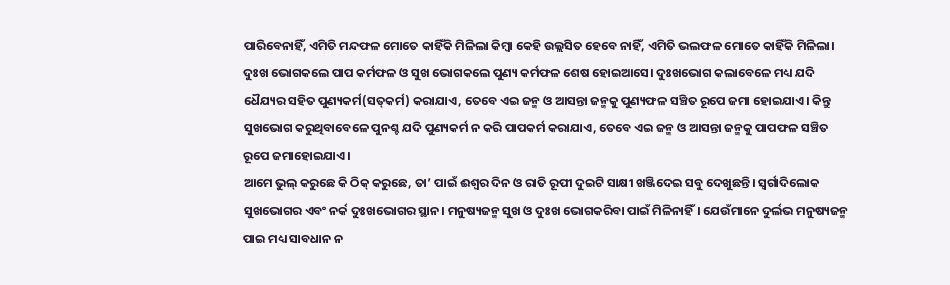ପାରିବେନାହିଁ, ଏମିତି ମନ୍ଦଫଳ ମୋତେ କାହିଁକି ମିଳିଲା କିମ୍ବା କେହି ଉଲ୍ଲସିତ ହେବେ ନାହିଁ, ଏମିତି ଭଲଫଳ ମୋତେ କାହିଁକି ମିଳିଲା। ଦୁଃଖ ଭୋଗକଲେ ପାପ କର୍ମଫଳ ଓ ସୁଖ ଭୋଗକଲେ ପୁଣ୍ୟ କର୍ମଫଳ ଶେଷ ହୋଇଆସେ। ଦୁଃଖଭୋଗ କଲାବେଳେ ମଧ୍ୟ ଯଦି ଧୈଯ୍ୟର ସହିତ ପୁଣ୍ୟକର୍ମ(ସତ୍‌କର୍ମ) କରାଯାଏ, ତେବେ ଏଇ ଜନ୍ମ ଓ ଆସନ୍ତା ଜନ୍ମକୁ ପୁଣ୍ୟଫଳ ସଞ୍ଚିତ ରୂପେ ଜମା ହୋଇଯାଏ। କିନ୍ତୁ ସୁଖଭୋଗ କରୁଥିବାବେଳେ ପୁନଶ୍ଚ ଯଦି ପୁଣ୍ୟକର୍ମ ନ କରି ପାପକର୍ମ କରାଯାଏ, ତେବେ ଏଇ ଜନ୍ମ ଓ ଆସନ୍ତା ଜନ୍ମକୁ ପାପଫଳ ସଞ୍ଚିତ ରୂପେ ଜମାହୋଇଯାଏ।
ଆମେ ଭୁଲ୍‌ କରୁଛେ କି ଠିକ୍‌ କରୁଛେ, ତା’ ପାଇଁ ଈଶ୍ୱର ଦିନ ଓ ରାତି ରୂପୀ ଦୁଇଟି ସାକ୍ଷୀ ଖଞ୍ଜିଦେଇ ସବୁ ଦେଖୁଛନ୍ତି। ସ୍ବର୍ଗାଦିଲୋକ ସୁଖଭୋଗର ଏବଂ ନର୍କ ଦୁଃଖଭୋଗର ସ୍ଥାନ। ମନୁଷ୍ୟଜନ୍ମ ସୁଖ ଓ ଦୁଃଖ ଭୋଗକରିବା ପାଇଁ ମିଳିନାହିଁ। ଯେଉଁମାନେ ଦୁର୍ଲଭ ମନୁଷ୍ୟଜନ୍ମ ପାଇ ମଧ୍ୟ ସାବଧାନ ନ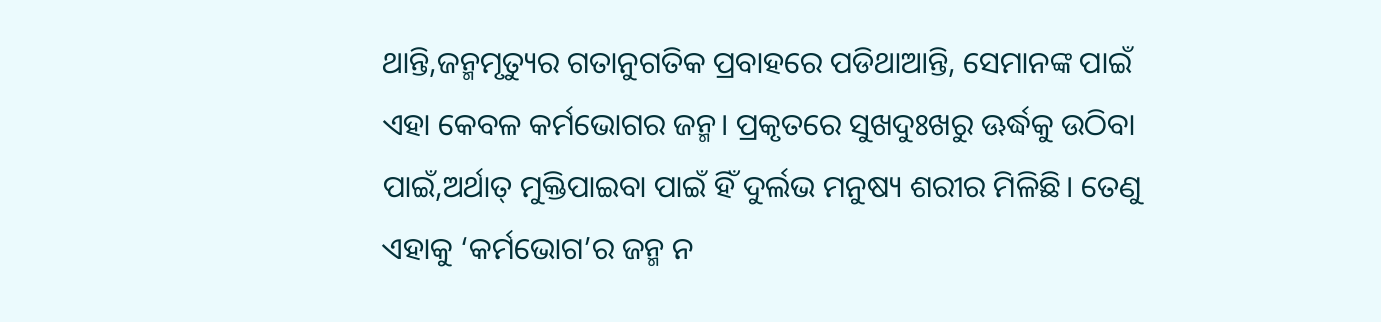ଥାନ୍ତି,ଜନ୍ମମୃତ୍ୟୁର ଗତାନୁଗତିକ ପ୍ରବାହରେ ପଡିଥାଆନ୍ତି, ସେମାନଙ୍କ ପାଇଁ ଏହା କେବଳ କର୍ମଭୋଗର ଜନ୍ମ। ପ୍ରକୃତରେ ସୁଖଦୁଃଖରୁ ଊର୍ଦ୍ଧକୁ ଉଠିବା ପାଇଁ,ଅର୍ଥାତ୍‌ ମୁକ୍ତିପାଇବା ପାଇଁ ହିଁ ଦୁର୍ଲଭ ମନୁଷ୍ୟ ଶରୀର ମିଳିଛି। ତେଣୁ ଏହାକୁ ‘କର୍ମଭୋଗ’ର ଜନ୍ମ ନ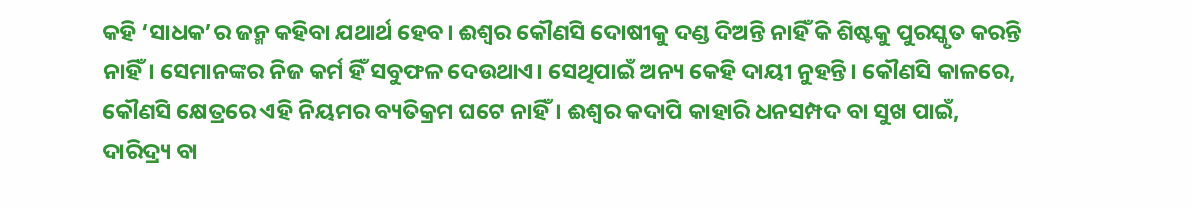କହି ‘ସାଧକ’ର ଜନ୍ମ କହିବା ଯଥାର୍ଥ ହେବ। ଈଶ୍ବର କୌଣସି ଦୋଷୀକୁ ଦଣ୍ଡ ଦିଅନ୍ତି ନାହିଁ କି ଶିଷ୍ଟକୁ ପୁରସ୍କୃତ କରନ୍ତି ନାହିଁ। ସେମାନଙ୍କର ନିଜ କର୍ମ ହିଁ ସବୁଫଳ ଦେଉଥାଏ। ସେଥିପାଇଁ ଅନ୍ୟ କେହି ଦାୟୀ ନୁହନ୍ତି। କୌଣସି କାଳରେ, କୌଣସି କ୍ଷେତ୍ରରେ ଏହି ନିୟମର ବ୍ୟତିକ୍ରମ ଘଟେ ନାହିଁ। ଈଶ୍ବର କଦାପି କାହାରି ଧନସମ୍ପଦ ବା ସୁଖ ପାଇଁ, ଦାରିଦ୍ର୍ୟ ବା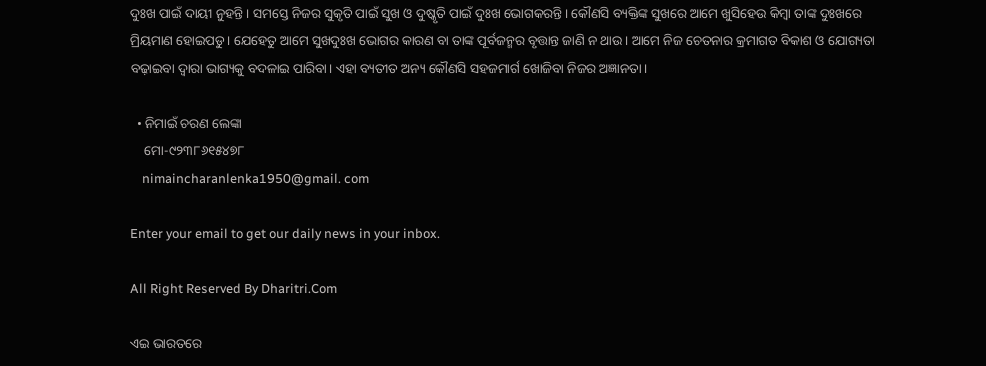ଦୁଃଖ ପାଇଁ ଦାୟୀ ନୁହନ୍ତି। ସମସ୍ତେ ନିଜର ସୁକୃତି ପାଇଁ ସୁଖ ଓ ଦୁଷ୍କୃତି ପାଇଁ ଦୁଃଖ ଭୋଗକରନ୍ତି। କୌଣସି ବ୍ୟକ୍ତିଙ୍କ ସୁଖରେ ଆମେ ଖୁସିହେଉ କିମ୍ବା ତାଙ୍କ ଦୁଃଖରେ ମ୍ରିୟମାଣ ହୋଇପଡୁ। ଯେହେତୁ ଆମେ ସୁଖଦୁଃଖ ଭୋଗର କାରଣ ବା ତାଙ୍କ ପୂର୍ବଜନ୍ମର ବୃତ୍ତାନ୍ତ ଜାଣି ନ ଥାଉ। ଆମେ ନିଜ ଚେତନାର କ୍ରମାଗତ ବିକାଶ ଓ ଯୋଗ୍ୟତା ବଢ଼ାଇବା ଦ୍ୱାରା ଭାଗ୍ୟକୁ ବଦଳାଇ ପାରିବା। ଏହା ବ୍ୟତୀତ ଅନ୍ୟ କୌଣସି ସହଜମାର୍ଗ ଖୋଜିବା ନିଜର ଅଜ୍ଞାନତା।

  • ନିମାଇଁ ଚରଣ ଲେଙ୍କା
    ମୋ-୯୨୩୮୬୧୫୪୭୮
    nimaincharanlenka1950@gmail. com

Enter your email to get our daily news in your inbox.

All Right Reserved By Dharitri.Com

ଏଇ ଭାରତରେ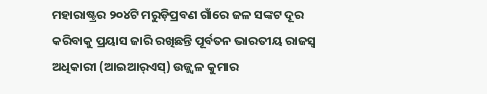ମହାରାଷ୍ଟ୍ରର ୨୦୪ଟି ମରୁଡ଼ିପ୍ରବଣ ଗାଁରେ ଜଳ ସଙ୍କଟ ଦୂର କରିବାକୁ ପ୍ରୟାସ ଜାରି ରଖିଛନ୍ତି ପୂର୍ବତନ ଭାରତୀୟ ରାଜସ୍ବ ଅଧିକାରୀ (ଆଇଆର୍‌ଏସ୍‌) ଉଜ୍ଜ୍ୱଳ କୁମାର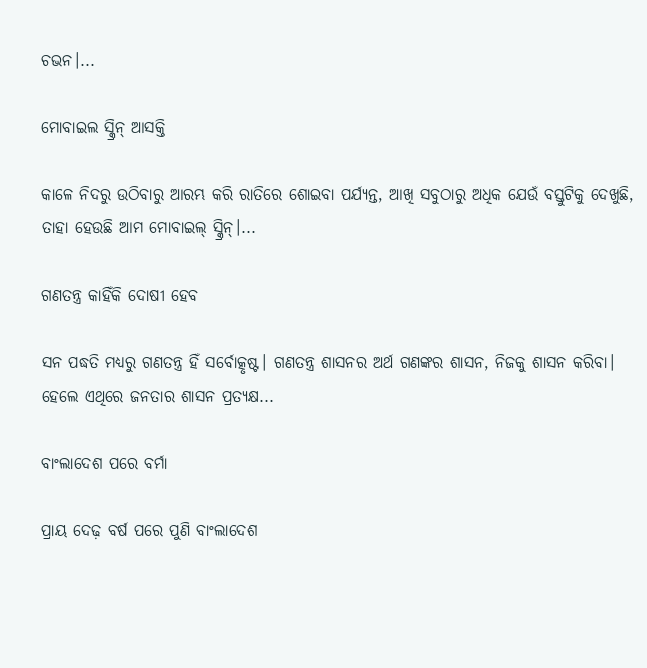ଚଭନ।...

ମୋବାଇଲ ସ୍କ୍ରିନ୍‌ ଆସକ୍ତି

କାଳେ ନିଦରୁ ଉଠିବାରୁ ଆରମ୍ଭ କରି ରାତିରେ ଶୋଇବା ପର୍ଯ୍ୟନ୍ତ, ଆଖି ସବୁଠାରୁ ଅଧିକ ଯେଉଁ ବସ୍ତୁଟିକୁ ଦେଖୁଛି, ତାହା ହେଉଛି ଆମ ମୋବାଇଲ୍‌ ସ୍କ୍ରିନ୍‌।...

ଗଣତନ୍ତ୍ର କାହିଁକି ଦୋଷୀ ହେବ

ସନ ପଦ୍ଧତି ମଧ୍ୟରୁ ଗଣତନ୍ତ୍ର ହିଁ ସର୍ବୋତ୍କୃଷ୍ଟ। ଗଣତନ୍ତ୍ର ଶାସନର ଅର୍ଥ ଗଣଙ୍କର ଶାସନ, ନିଜକୁ ଶାସନ କରିବା। ହେଲେ ଏଥିରେ ଜନତାର ଶାସନ ପ୍ରତ୍ୟକ୍ଷ...

ବାଂଲାଦେଶ ପରେ ବର୍ମା

ପ୍ରାୟ ଦେଢ଼ ବର୍ଷ ପରେ ପୁଣି ବାଂଲାଦେଶ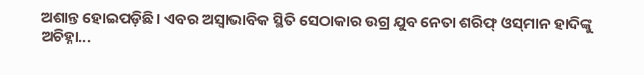ଅଶାନ୍ତ ହୋଇପଡ଼ିଛି। ଏବର ଅସ୍ବାଭାବିକ ସ୍ଥିତି ସେଠାକାର ଉଗ୍ର ଯୁବ ନେତା ଶରିଫ୍‌ ଓସ୍‌ମାନ ହାଦିଙ୍କୁ ଅଚିହ୍ନା...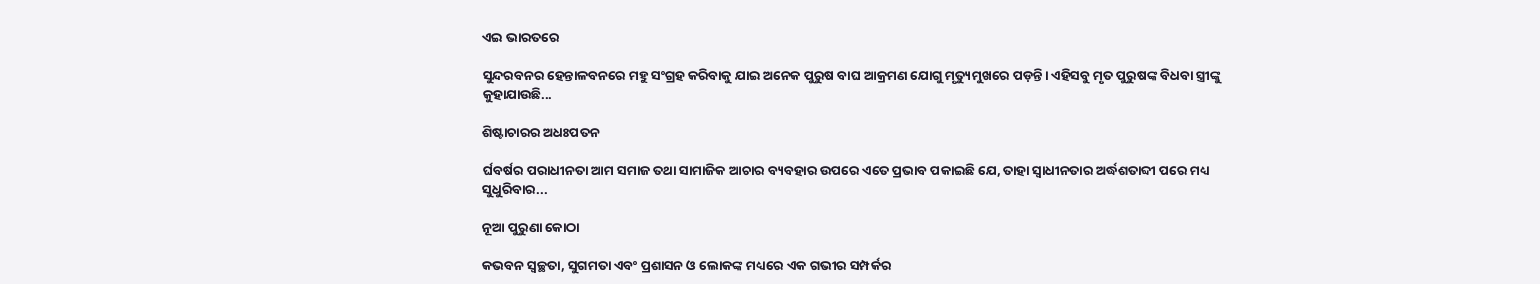ଏଇ ଭାରତରେ

ସୁନ୍ଦରବନର ହେନ୍ତାଳବନରେ ମହୁ ସଂଗ୍ରହ କରିବାକୁ ଯାଇ ଅନେକ ପୁରୁଷ ବାଘ ଆକ୍ରମଣ ଯୋଗୁ ମୃତ୍ୟୁମୁଖରେ ପଡ଼ନ୍ତି। ଏହିସବୁ ମୃତ ପୁରୁଷଙ୍କ ବିଧବା ସ୍ତ୍ରୀଙ୍କୁ କୁହାଯାଉଛି...

ଶିଷ୍ଟାଚାରର ଅଧଃପତନ

ର୍ଘବର୍ଷର ପରାଧୀନତା ଆମ ସମାଜ ତଥା ସାମାଜିକ ଆଚାର ବ୍ୟବହାର ଉପରେ ଏତେ ପ୍ରଭାବ ପକାଇଛି ଯେ, ତାହା ସ୍ୱାଧୀନତାର ଅର୍ଦ୍ଧଶତାବ୍ଦୀ ପରେ ମଧ୍ୟ ସୁଧୁରିବାର...

ନୂଆ ପୁରୁଣା କୋଠା

କଭବନ ସ୍ୱଚ୍ଛତା, ସୁଗମତା ଏବଂ ପ୍ରଶାସନ ଓ ଲୋକଙ୍କ ମଧ୍ୟରେ ଏକ ଗଭୀର ସମ୍ପର୍କର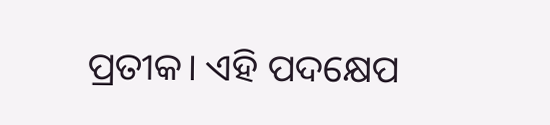ପ୍ରତୀକ। ଏହି ପଦକ୍ଷେପ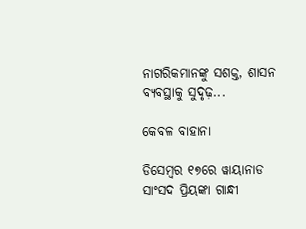ନାଗରିକମାନଙ୍କୁ ସଶକ୍ତ, ଶାସନ ବ୍ୟବସ୍ଥାକୁ ସୁଦୃଢ଼...

କେବଳ ବାହାନା

ଡିସେମ୍ୱର ୧୭ରେ ୱାୟାନାଡ ସାଂସଦ ପ୍ରିୟଙ୍କା ଗାନ୍ଧୀ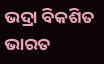ଭଦ୍ରା ବିକଶିତ ଭାରତ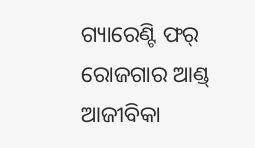ଗ୍ୟାରେଣ୍ଟି ଫର୍‌ ରୋଜଗାର ଆଣ୍ଡ୍‌ ଆଜୀବିକା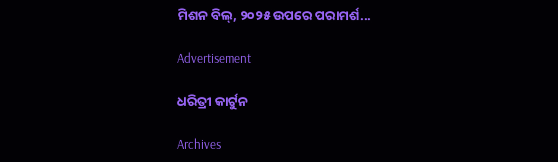ମିଶନ ବିଲ୍‌, ୨୦୨୫ ଉପରେ ପରାମର୍ଶ...

Advertisement

ଧରିତ୍ରୀ କାର୍ଟୁନ

Archives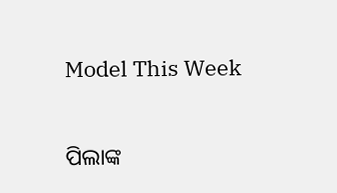Model This Week

ପିଲାଙ୍କ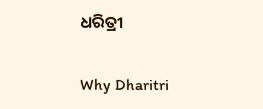ଧରିତ୍ରୀ

Why Dharitri